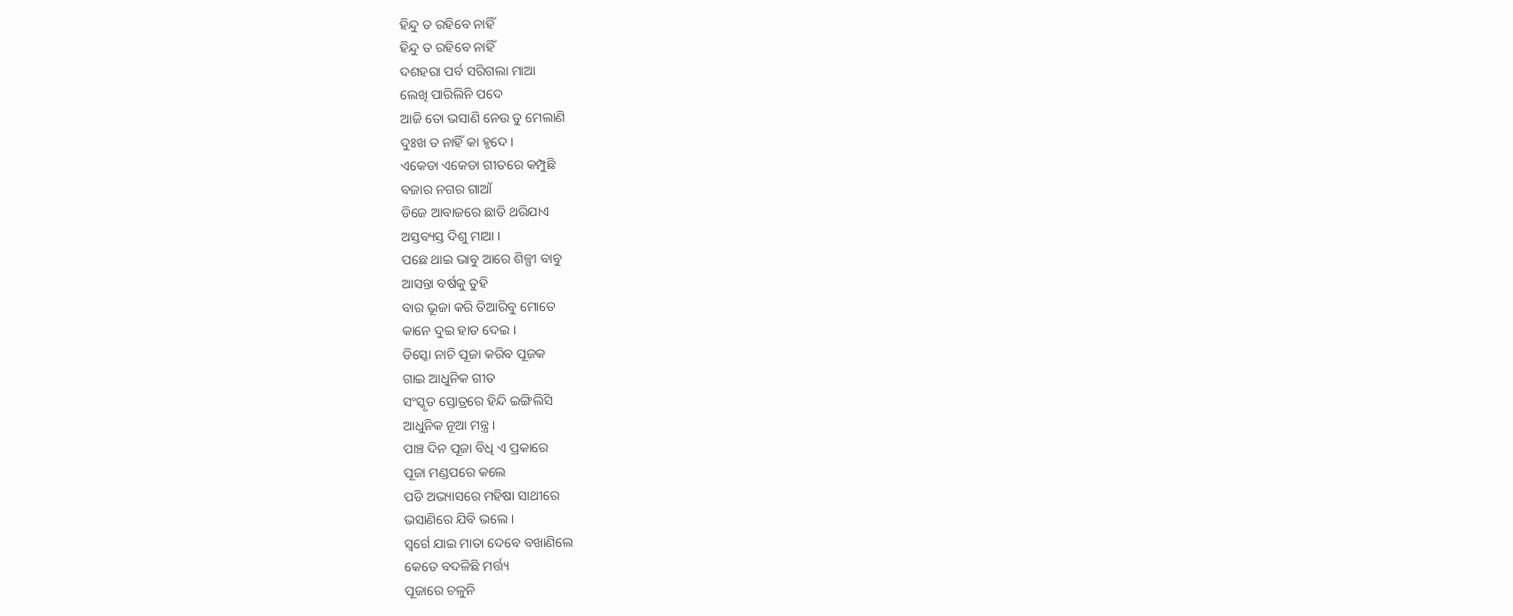ହିନ୍ଦୁ ତ ରହିବେ ନାହିଁ
ହିନ୍ଦୁ ତ ରହିବେ ନାହିଁ
ଦଶହରା ପର୍ବ ସରିଗଲା ମାଆ
ଲେଖି ପାରିଲିନି ପଦେ
ଆଜି ତୋ ଭସାଣି ନେଉ ତୁ ମେଲାଣି
ଦୁଃଖ ତ ନାହିଁ କା ହୃଦେ ।
ଏକେଡା ଏକେଡା ଗୀତରେ କମ୍ପୁଛି
ବଜାର ନଗର ଗାଆଁ
ଡିଜେ ଆବାଜରେ ଛାତି ଥରିଯାଏ
ଅସ୍ତବ୍ୟସ୍ତ ଦିଶୁ ମାଆ ।
ପଛେ ଥାଇ ଭାବୁ ଆରେ ଶିଳ୍ପୀ ବାବୁ
ଆସନ୍ତା ବର୍ଷକୁ ତୁହି
ବାର ଭୂଜା କରି ତିଆରିବୁ ମୋତେ
କାନେ ଦୁଇ ହାତ ଦେଇ ।
ଡିସ୍କୋ ନାଚି ପୂଜା କରିବ ପୂଜକ
ଗାଇ ଆଧୁନିକ ଗୀତ
ସଂସ୍କୃତ ସ୍ତୋତ୍ରରେ ହିନ୍ଦି ଇଙ୍ଗିଲିସି
ଆଧୁନିକ ନୂଆ ମନ୍ତ୍ର ।
ପାଞ୍ଚ ଦିନ ପୂଜା ବିଧି ଏ ପ୍ରକାରେ
ପୂଜା ମଣ୍ଡପରେ କଲେ
ପଡି ଅଭ୍ୟାସରେ ମହିଷା ସାଥୀରେ
ଭସାଣିରେ ଯିବି ଭଲେ ।
ସ୍ୱର୍ଗେ ଯାଇ ମାତା ଦେବେ ବଖାଣିଲେ
କେତେ ବଦଳିଛି ମର୍ତ୍ତ୍ୟ
ପୂଜାରେ ଚଳୁନି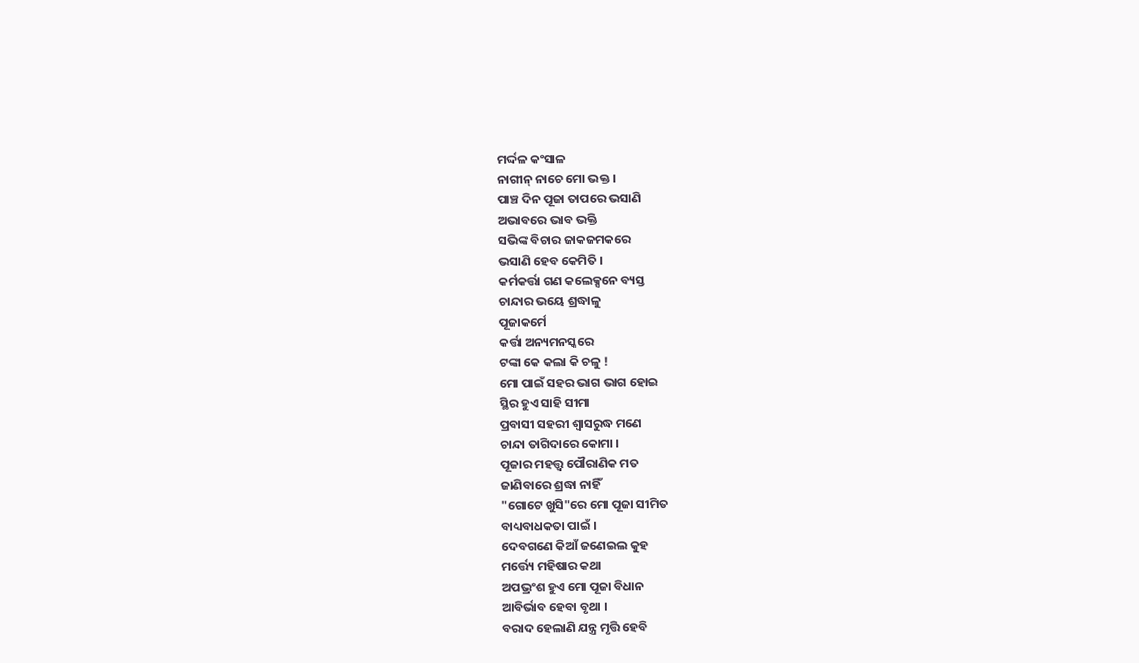ମର୍ଦ୍ଦଳ କଂସାଳ
ନାଗୀନ୍ ନାଚେ ମୋ ଭକ୍ତ ।
ପାଞ୍ଚ ଦିନ ପୂଜା ତାପରେ ଭସାଣି
ଅଭାବରେ ଭାବ ଭକ୍ତି
ସଭିଙ୍କ ବିଚାର ଜାକଜମକରେ
ଭସାଣି ହେବ କେମିତି ।
କର୍ମକର୍ତ୍ତା ଗଣ କଲେକ୍ସନେ ବ୍ୟସ୍ତ
ଚାନ୍ଦାର ଭୟେ ଶ୍ରଦ୍ଧାଳୁ
ପୂଜାକର୍ମେ
କର୍ତ୍ତା ଅନ୍ୟମନସ୍କରେ
ଟଙ୍କା କେ କଲା କି ଚଳୁ !
ମୋ ପାଇଁ ସହର ଭାଗ ଭାଗ ହୋଇ
ସ୍ଥିର ହୁଏ ସାହି ସୀମା
ପ୍ରବାସୀ ସହରୀ ଶ୍ୱାସରୁଦ୍ଧ ମଣେ
ଚାନ୍ଦା ତାଗିଦାରେ କୋମା ।
ପୂଜାର ମହତ୍ତ୍ଵ ପୌରାଣିକ ମତ
ଜାଣିବାରେ ଶ୍ରଦ୍ଧା ନାହିଁ
"ଗୋଟେ ଖୁସି"ରେ ମୋ ପୂଜା ସୀମିତ
ବାଧ୍ୟବାଧକତା ପାଇଁ ।
ଦେବଗଣେ କିଆଁ ଜଣେଇଲ କୁହ
ମର୍ତ୍ତ୍ୟେ ମହିଷାର କଥା
ଅପଭ୍ରଂଶ ହୁଏ ମୋ ପୂଜା ବିଧାନ
ଆବିର୍ଭାବ ହେବା ବୃଥା ।
ବରାଦ ହେଲାଣି ଯନ୍ତ୍ର ମୃତ୍ତି ହେବି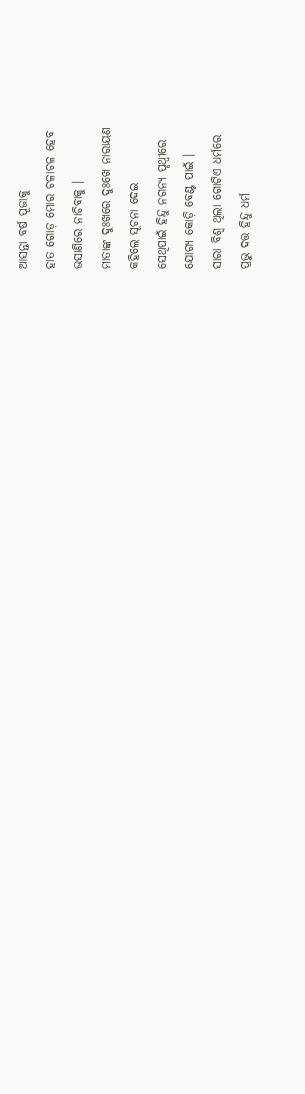ଆସନ୍ତା ବର୍ଷ ପୂଜାକୁ
ହାତ ଗୋଡ଼ ମୋର ଚଳାଚଳ ହେବ
ଭସାଣିରେ ନାଚିବାକୁ ।
ମାତାଙ୍କ ଦୁଃଖରେ ଦୁଃଖେ ନାରାୟଣ
କହିଲେ ସୂଚନା ଦେଇ
ସେଥିପାଇଁ ହିନ୍ଦୁ ନଗନ୍ୟ ପୃଥ୍ୱୀରେ
ଯୋଗ୍ୟ କୋଡ଼ି ବେଣ୍ଟ ପାଇଁ ।
ସାରା ବିଶ୍ୱ ଥିଲା ଗୋଟିଏ ଧର୍ମରେ
ପ୍ରଭୁ ଦତ୍ତ ହିନ୍ଦୁ ଧର୍ମ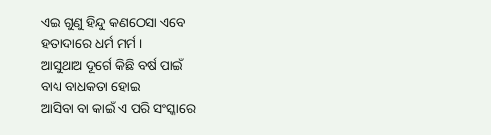ଏଇ ଗୁଣୁ ହିନ୍ଦୁ କଣଠେସା ଏବେ
ହତାଦାରେ ଧର୍ମ ମର୍ମ ।
ଆସୁଥାଅ ଦୂର୍ଗେ କିଛି ବର୍ଷ ପାଇଁ
ବାଧ୍ୟ ବାଧକତା ହୋଇ
ଆସିବା ବା କାଇଁ ଏ ପରି ସଂସ୍କାରେ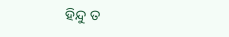ହିନ୍ଦୁ ତ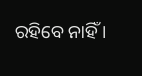ରହିବେ ନାହିଁ ।